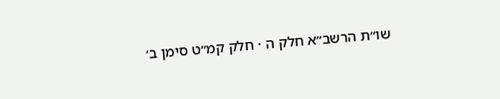שו״ת הרשב״א חלק ה · חלק קמ״ט סימן ב׳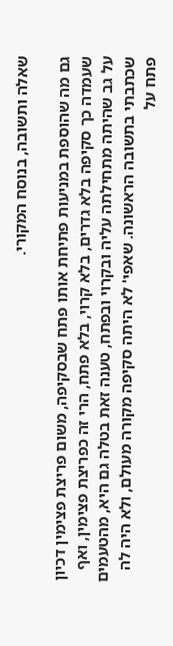שאלה ותשובה, בנוסח המקורי.

גם מה שהוספת במניעות פתיחת אותו פתח שבסקיפה, משום פריצת פצימין דכיון שעמדה כך סקיפה בלא גדרים, בלא קרוי, בלא פתח, הרי זה כפריצת פצימין, ואף על גב שהיתה מתחילתה עליה ובקרוי ובפתח, טענה זאת בטלה גם היא, מהטעמים שכתבתי בתשובה הראשונה. שאפי' לא היתה סקיפה מקורה מעולם, ולא היה לה פתח על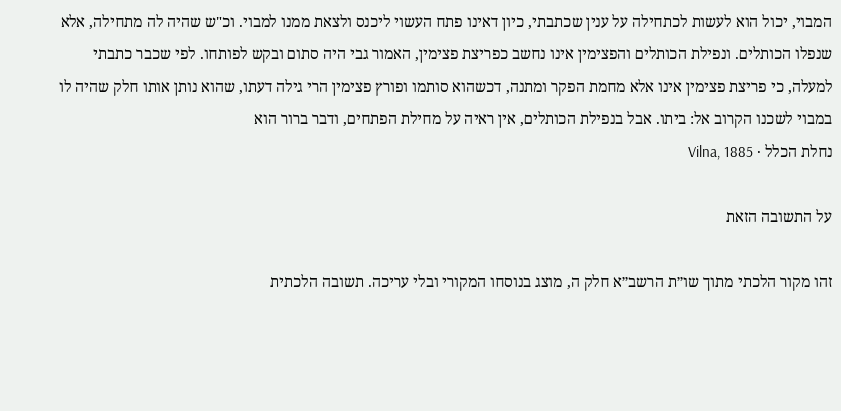המבוי, יכול הוא לעשות לכתחילה על ענין שכתבתי, כיון דאינו פתח העשוי ליכנס ולצאת ממנו למבוי. וכ"ש שהיה לה מתחילה, אלא שנפלו הכותלים. ונפילת הכותלים והפצימין אינו נחשב כפריצת פצימין, האמור גבי היה סתום ובקש לפותחו. לפי שכבר כתבתי למעלה, כי פריצת פצימין אינו אלא מחמת הפקר ומתנה, דכשהוא סותמו ופורץ פצימין הרי גילה דעתו, שהוא נותן אותו חלק שהיה לו במבוי לשכנו הקרוב אל: ביתו. אבל בנפילת הכותלים, אין ראיה על מחילת הפתחים, ודבר ברור הוא
נחלת הכלל · Vilna, 1885

על התשובה הזאת

זהו מקור הלכתי מתוך שו״ת הרשב״א חלק ה, מוצג בנוסחו המקורי ובלי עריכה. תשובה הלכתית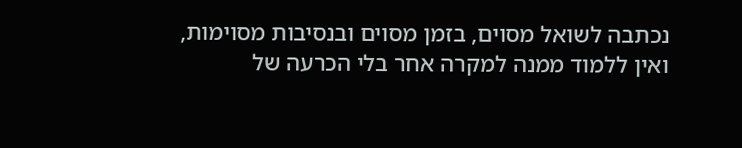נכתבה לשואל מסוים, בזמן מסוים ובנסיבות מסוימות, ואין ללמוד ממנה למקרה אחר בלי הכרעה של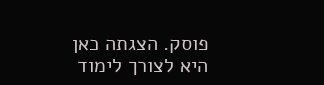פוסק. הצגתה כאן היא לצורך לימוד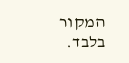המקור בלבד.